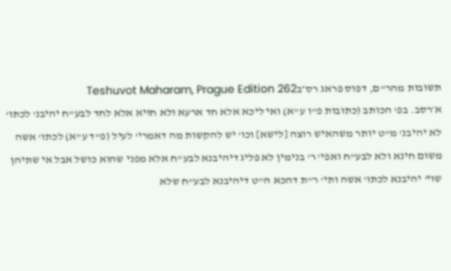תשובות מהר"ם, דפוס פראג רס״בTeshuvot Maharam, Prague Edition 262
א׳רסב. בפ' הכותב (כתובות פ"ו ע"א) ואי ליכא אלא חד ארעא ולא חזיא אלא לחד לבע"ח יהיבנ' לכתו' לא יהיבנ' מ"ט יותר משהאיש רוצה [לישא] וכו' יש להקשות מה דאמרי' לעיל (פ"ד ע"א) לכתו' אשה משום חינא ולא לבע"ח ואפי' ר' בנימין לא פליג דיהיבנא לבע"ח אלא מפני שהוא כושל אבל אי שתיהן שוי' יהיבנא לכתו' אשה ותי' ר"ת דהכא ה"ט דיהיבנא לבע"ח שלא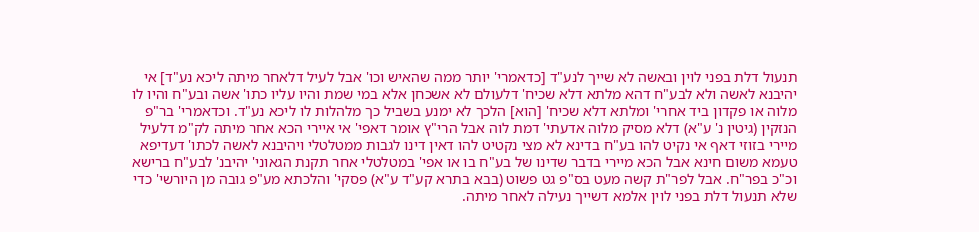תנעול דלת בפני לוין ובאשה לא שייך לנע"ד [כדאמרי' יותר ממה שהאיש וכו' אבל לעיל דלאחר מיתה ליכא נע"ד] אי יהיבנא לאשה ולא לבע"ח דהא מלתא דלא שכיח' דלעולם לא אשכחן אלא במי שמת והיו עליו כתו' אשה ובע"ח והיו לו מלוה או פקדון ביד אחרי' ומלתא דלא שכיח' [הוא] הלכך לא ימנע בשביל כך מלהלות לו ליכא נע"ד. וכדאמרי' בר"פ הנזקין (גיטין נ' ע"א) דלא מסיק מלוה אדעתי' דמת לוה אבל הרי"ץ אומר דאפי' אי איירי הכא אחר מיתה לק"מ דלעיל מיירי בזוזי דאף אי נקיט להו בע"ח בדינא לא מצי נקטיט להו דאין דינו לגבות ממטלטלי ויהיבנא לאשה לכתו' דעדיפא טעמא משום חינא אבל הכא מיירי בדבר שדינו של בע"ח בו או אפי' במטלטלי אחר תקנת הגאוני' יהיבנ' לבע"ח ברישא וכ"כ בפר"ח. אבל לפר"ת קשה מעט בס"פ גט פשוט (בבא בתרא קע"ד ע"א) פסקי' והלכתא מע"פ גובה מן היורשי' כדי שלא תנעול דלת בפני לוין אלמא דשייך נעילה לאחר מיתה.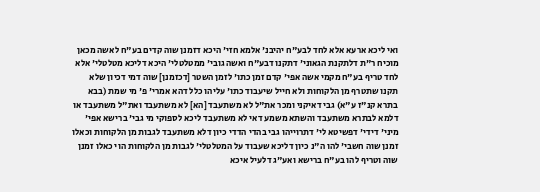ואי ליכא ארעא אלא לחד לבע"ח יהיבנ' אלמא חזי' היכא דזמנן שוה קדים בע"ח לאשה מכאן מוכיח ר"ת דלתקנת הגאוני' דתקנו דבע"ח ואשה גובי' ממטלטלי' היכא דליכא מטלטלי' אלא לחד טריף בע"ח מקמי אשה אפי' קדם זמן כתו' לזמן השטר [דכזמנן] שוה דמי דכיון שלא תקנו שתטרף מן הלקוחות ולא חייל שיעבוד כתו' עליהו כלל דהא אמרי' פ' מי שמת (בבא בתרא קנ"ז ע"א) גבי דאיקני ומכר את"ל לא משתעבד [הא] לא משתעבד ואת"ל משתעבד או דלמא לבתרא משתעבד והשתא משמע דאי לא משתעבד ליכא לספוקי מי גבי' ברישא אפי' מיני' דידי' דפשיטא לי' דתרוייהו גבי בהדי הדדי כיון דלא משתעבד לגבות מן הלקוחות וכאלו זמנן שוה חשבי' להו ה"נ כיון דליכא שעבוד על המטלטלי' לגבות מן הלקוחות הוי כאלו זמנן שוה וטריף להו בע"ח ברישא ואע"ג דלעיל איכא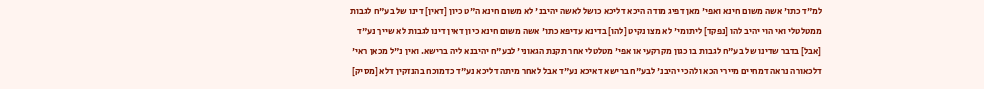למ"ד כתו' אשה משום חינא ואפי' מאן דפיג מודה היכא דליכא כושל לאשה יהיבנ' לא משום חינא ה"ט כיון [דאין] דינו של בע"ח לגבות ממטלטלי ואי הוי יהיב להו [נפקד] ליתומי' לא מצו נקיט [להו] בדינא עדיפא כתו' אשה משום חינא כיון דאין דינו לגבות לא שייך נע"ד [אבל] בדבר שדינו של בע"ח לגבות בו כגון מקרקעי או אפי' מטלטלי אחר תקנת הגאוני' לבע"ח יהיבנא ליה ברישא. ואין נ"ל מכאן ראי' דלכאורה נראה דמחיים מיירי הכא ולהכי יהיבנ' לבע"ח ברישא דאיכא נע"ד אבל לאחר מיתה דליכא נע"ד כדמוכח בהנזקין דלא [מסיק]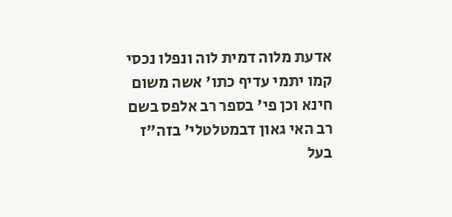אדעת מלוה דמית לוה ונפלו נכסי קמו יתמי עדיף כתו' אשה משום חינא וכן פי' בספר רב אלפס בשם רב האי גאון דבמטלטלי' בזה"ז בעל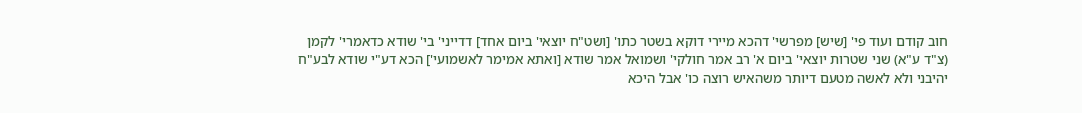חוב קודם ועוד פי' [שיש] מפרשי' דהכא מיירי דוקא בשטר כתו' [ושט"ח יוצאי' ביום אחד] דדייני' בי' שודא כדאמרי' לקמן (צ"ד ע"א) שני שטרות יוצאי' ביום א' רב אמר חולקי' ושמואל אמר שודא [ואתא אמימר לאשמועי'] הכא דע"י שודא לבע"ח יהיבני ולא לאשה מטעם דיותר משהאיש רוצה כו' אבל היכא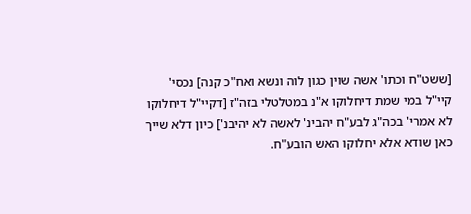[ששט"ח וכתו' אשה שוין כגון לוה ונשא ואח"כ קנה] נכסי' קיי"ל במי שמת דיחלוקו א"נ במטלטלי בזה"ז [דקיי"ל דיחלוקו לא אמרי' בכה"ג לבע"ח יהבינ' לאשה לא יהיבנ'] כיון דלא שייך כאן שודא אלא יחלוקו האש הובע"ח.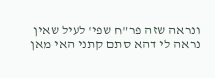ונראה שזה פר"ח שפי' לעיל שאין נראה לי דהא סתם קתני האי מאן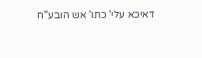דאיכא עלי' כתו' אש הובע"ח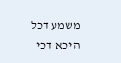משמע דכל היכא דכי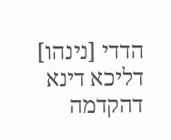הדדי [נינהו] דליכא דינא דהקדמה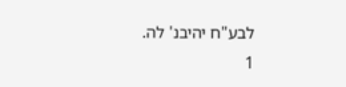לבע"ח יהיבנ' לה.
1